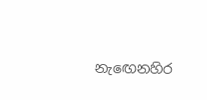නැඟෙනහිර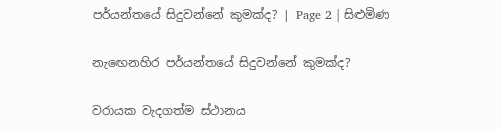පර්යන්තයේ සිදුවන්නේ කුමක්ද? | Page 2 | සිළුමිණ

නැඟෙනහිර පර්යන්තයේ සිදුවන්නේ කුමක්ද?

වරායක වැදගත්ම ස්ථානය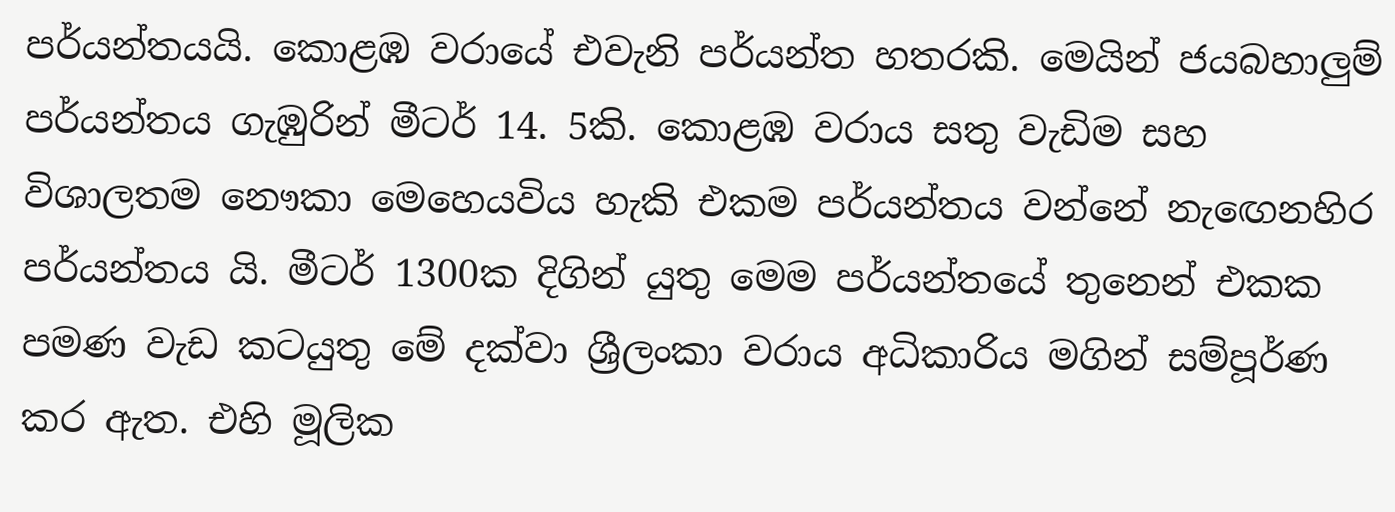පර්යන්තයයි. කොළඹ වරායේ එවැනි පර්යන්ත හතරකි. මෙයින් ජයබහාලුම් පර්යන්තය ගැඹුරින් මීටර් 14. 5කි. කොළඹ වරාය සතු වැඩිම සහ විශාලතම නෞකා මෙහෙයවිය හැකි එකම පර්යන්තය වන්නේ නැඟෙනහිර පර්යන්තය යි. මීටර් 1300ක දිගින් යුතු මෙම පර්යන්තයේ තුනෙන් එකක පමණ වැඩ කටයුතු මේ දක්වා ශ්‍රීලංකා වරාය අධිකාරිය මගින් සම්පූර්ණ කර ඇත. එහි මූලික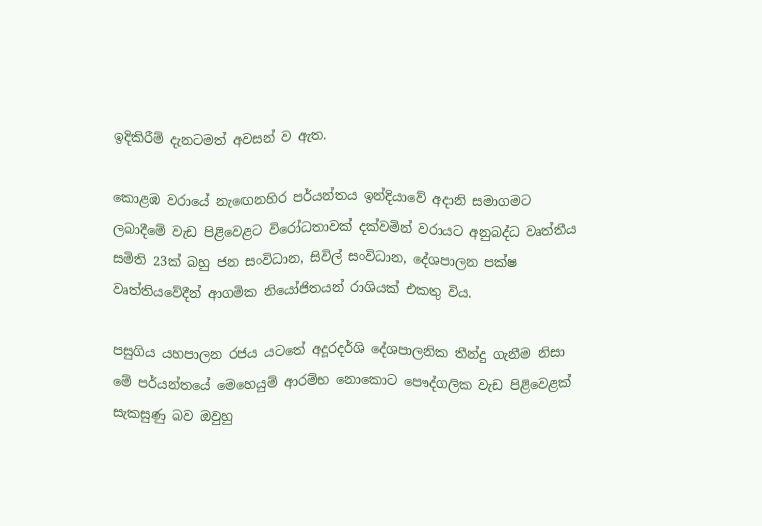ඉදිකිරීම් දැනටමත් අවසන් ව ඇත.

කොළඹ වරායේ නැඟෙනහිර පර්යන්තය ඉන්දියාවේ අදානි සමාගමට ලබාදීමේ වැඩ පිළිවෙළට විරෝධතාවක් දක්වමින් වරායට අනුබද්ධ වෘත්තීය සමිති 23ක් බහු ජන සංවිධාන, සිවිල් සංවිධාන, දේශපාලන පක්ෂ වෘත්තියවේදීන් ආගමික නියෝජිතයන් රාශියක් එකතු විය.

පසුගිය යහපාලන රජය යටතේ අදූරදර්ශි දේශපාලනික තීන්දු ගැනීම නිසා මේ පර්යන්තයේ මෙහෙයුම් ආරම්භ නොකොට පෞද්ගලික වැඩ පිළිවෙළක් සැකසුණු බව ඔවුහු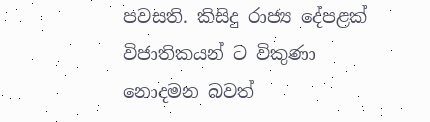පවසති. කිසිදු රාජ්‍ය දේපළක් විජාතිකයන් ට විකුණා නොදමන බවත්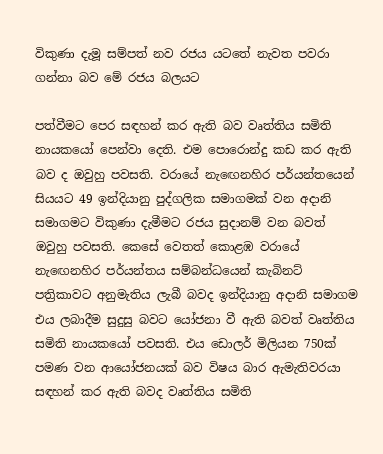විකුණා දැමූ සම්පත් නව රජය යටතේ නැවත පවරා ගන්නා බව මේ රජය බලයට

පත්වීමට පෙර සඳහන් කර ඇති බව වෘත්තිය සමිති නායකයෝ පෙන්වා දෙති. එම පොරොන්දු කඩ කර ඇති බව ද ඔවුහු පවසති. වරායේ නැඟෙනහිර පර්යන්තයෙන් සියයට 49 ඉන්දියානු පුද්ගලික සමාගමක් වන අදානි සමාගමට විකුණා දැමීමට රජය සුදානම් වන බවත් ඔවුහු පවසති. කෙසේ වෙතත් කොළඹ වරායේ නැඟෙනහිර පර්යන්තය සම්බන්ධයෙන් කැබිනට් පත්‍රිකාවට අනුමැතිය ලැබී බවද ඉන්දියානු අදානි සමාගම එය ලබාදීම සුදුසු බවට යෝජනා වී ඇති බවත් වෘත්තිය සමිති නායකයෝ පවසති. එය ඩොලර් මිලියන 750ක් පමණ වන ආයෝජනයක් බව විෂය බාර ඇමැතිවරයා සඳහන් කර ඇති බවද වෘත්තිය සමිති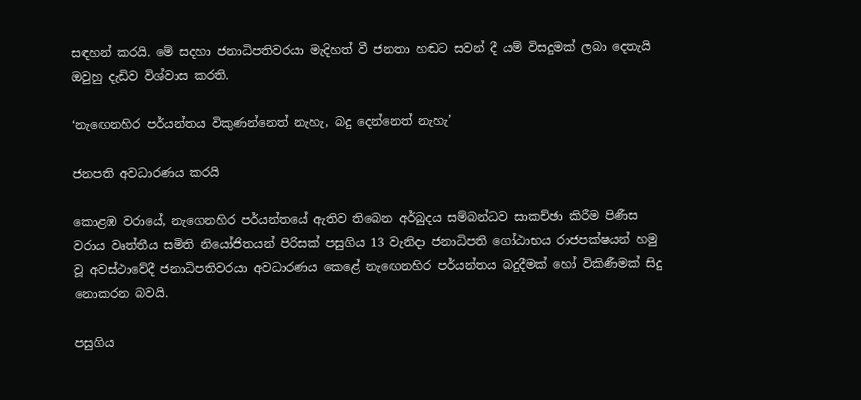සඳහන් කරයි. මේ සදහා ජනාධිපතිවරයා මැදිහත් වී ජනතා හඬට සවන් දී යම් විසදුමක් ලබා දෙතැයි ඔවුහු දැඩිව විශ්වාස කරති.

‘නැඟෙනහිර පර්යන්තය විකුණන්නෙත් නැහැ, බදු දෙන්නෙත් නැහැ’

ජනපති අවධාරණය කරයි

කොළඹ වරායේ, නැගෙනහිර පර්යන්තයේ ඇතිව තිබෙන අර්බුදය සම්බන්ධව සාකච්ඡා කිරීම පිණීස වරාය වෘත්තීය සමිති නියෝජිතයන් පිරිසක් පසුගිය 13 වැනිදා ජනාධිපති ගෝඨාභය රාජපක්ෂයන් හමු වූ අවස්ථාවේදී ජනාධිපතිවරයා අවධාරණය කෙළේ නැඟෙනහිර පර්යන්තය බදුදීමක් හෝ විකිණීමක් සිදු නොකරන බවයි.

පසුගිය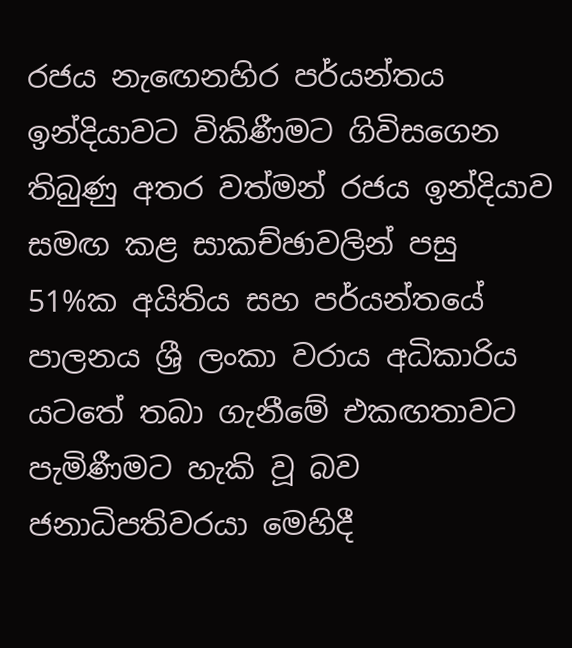රජය නැඟෙනහිර පර්යන්තය ඉන්දියාවට විකිණීමට ගිවිසගෙන තිබුණු අතර වත්මන් රජය ඉන්දියාව සමඟ කළ සාකච්ඡාවලින් පසු 51%ක අයිතිය සහ පර්යන්තයේ පාලනය ශ්‍රී ලංකා වරාය අධිකාරිය යටතේ තබා ගැනීමේ එකඟතාවට පැමිණීමට හැකි වූ බව ජනාධිපතිවරයා මෙහිදී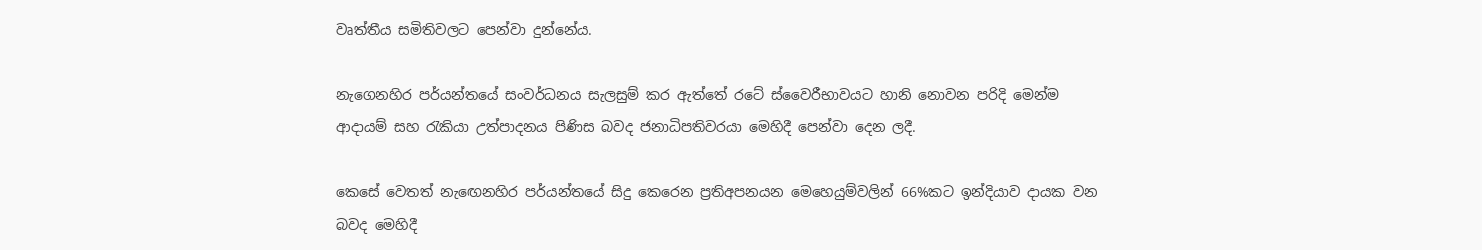වෘත්තීය සමිතිවලට පෙන්වා දුන්නේය.

නැගෙනහිර පර්යන්තයේ සංවර්ධනය සැලසුම් කර ඇත්තේ රටේ ස්වෛරීභාවයට හානි නොවන පරිදි මෙන්ම ආදායම් සහ රැකියා උත්පාදනය පිණිස බවද ජනාධිපතිවරයා මෙහිදී පෙන්වා දෙන ලදී.

කෙසේ වෙතත් නැඟෙනහිර පර්යන්තයේ සිදු කෙරෙන ප්‍රතිඅපනයන මෙහෙයුම්වලින් 66%කට ඉන්දියාව දායක වන බවද මෙහිදී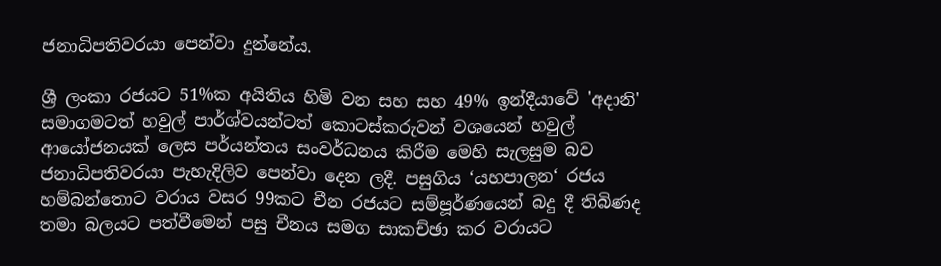ජනාධිපතිවරයා පෙන්වා දුන්නේය.

ශ්‍රී ලංකා රජයට 51%ක අයිතිය හිමි වන සහ සහ 49% ඉන්දීයාවේ 'අදානි' සමාගමටත් හවුල් පාර්ශ්වයන්ටත් කොටස්කරුවන් වශයෙන් හවුල් ආයෝජනයක් ලෙස පර්යන්තය සංවර්ධනය කිරීම මෙහි සැලසුම බව ජනාධිපතිවරයා පැහැදිලිව පෙන්වා දෙන ලදී. පසුගිය ‘යහපාලන‘ රජය හම්බන්තොට වරාය වසර 99කට චීන රජයට සම්පූර්ණයෙන් බදු දී තිබිණද තමා බලයට පත්වීමෙන් පසු චීනය සමග සාකච්ඡා කර වරායට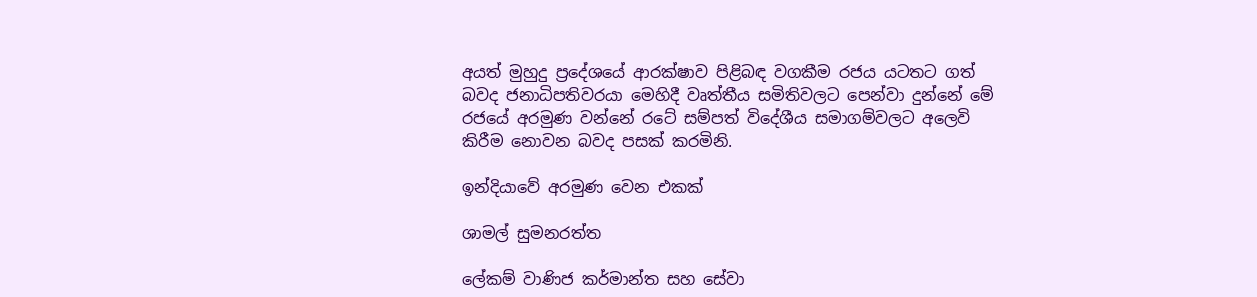අයත් මුහුදු ප්‍රදේශයේ ආරක්ෂාව පිළිබඳ වගකීම රජය යටතට ගත් බවද ජනාධිපතිවරයා මෙහිදී වෘත්තීය සමිතිවලට පෙන්වා දුන්නේ මේ රජයේ අරමුණ වන්නේ රටේ සම්පත් විදේශීය සමාගම්වලට අලෙවි කිරීම නොවන බවද පසක් කරමිනි.

ඉන්දියාවේ අරමුණ වෙන එකක්

ශාමල් සුමනරත්ත

ලේකම් වාණිජ කර්මාන්ත සහ සේවා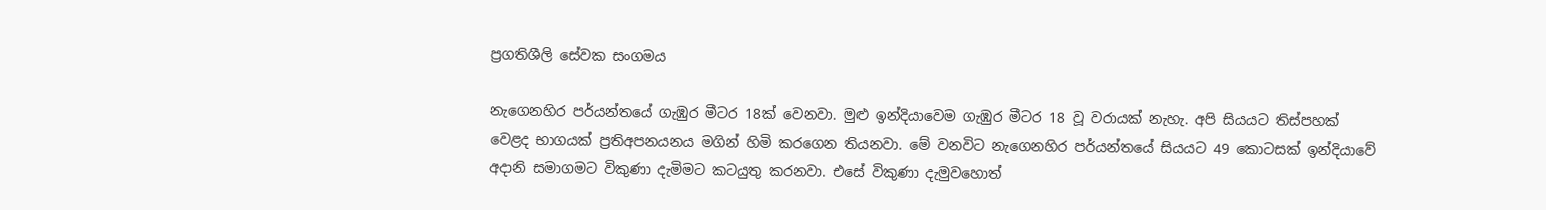ප්‍රගතිශීලි සේවක සංගමය

නැගෙනහිර පර්යන්තයේ ගැඹුර මීටර 18ක් වෙනවා. මුළු ඉන්දියාවෙම ගැඹුර මීටර 18 වූ වරායක් නැහැ. අපි සියයට තිස්පහක් වෙළද භාගයක් ප්‍රතිඅපනයනය මගින් හිමි කරගෙන තියනවා. මේ වනවිට නැගෙනහිර පර්යන්තයේ සියයට 49 කොටසක් ඉන්දියාවේ අදානි සමාගමට විකුණා දැමිමට කටයුතු කරනවා. එසේ විකුණා දැමුවහොත්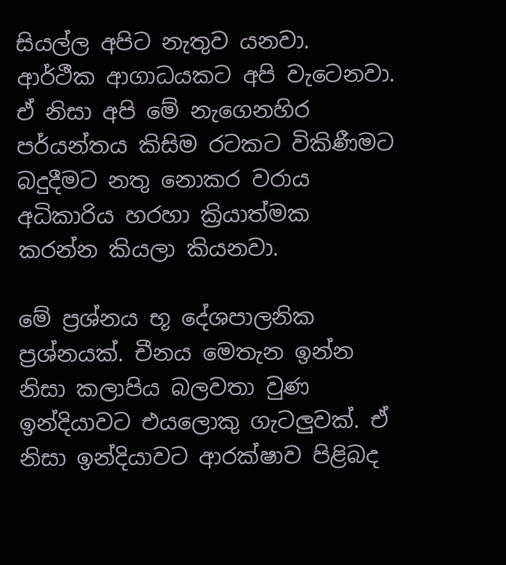සියල්ල අපිට නැතුව යනවා. ආර්ථීක ආගාධයකට අපි වැටෙනවා. ඒ නිසා අපි මේ නැගෙනහිර පර්යන්තය කිසිම රටකට විකිණීමට බදුදීමට නතු නොකර වරාය අධිකාරිය හරහා ක්‍රියාත්මක කරන්න කියලා කියනවා.

මේ ප්‍රශ්නය භූ දේශපාලනික ප්‍රශ්නයක්. චීනය මෙතැන ඉන්න නිසා කලාපිය බලවතා වුණ ඉන්දියාවට එයලොකු ගැටලුවක්. ඒ නිසා ඉන්දියාවට ආරක්ෂාව පිළිබද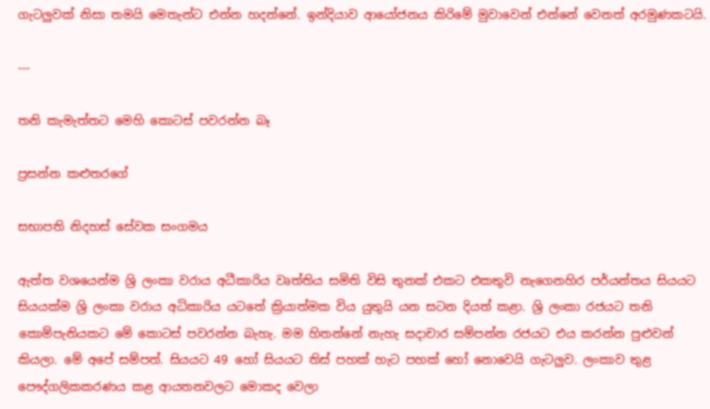ගැටලුවක් නිසා තමයි මෙතැන්ට එන්න හදන්නේ. ඉන්දියාව ආයෝජනය කිරිමේ මුවාවෙන් එන්නේ වෙනත් අරමුණකටයි.

---

තනි කැමැත්තට මෙහි කොටස් පවරන්න බෑ

ප්‍රසන්න කළුතරගේ

සභාපති නිදහස් සේවක සංගමය

ඇත්ත වශයෙන්ම ශ්‍රි ලංකා වරාය අධීකාරිය වෘත්තිය සමිති විසි තුනක් එකට එකතුවි නැගෙනහිර පර්යන්තය සියයට සියයක්ම ශ්‍රි ලංකා වරාය අධිකාරිය යටතේ ක්‍රියාත්මක විය යුතුයි යන සටන දියත් කළා. ශ්‍රි ලංකා රජයට තනි කොම්පැනියකට මේ කොටස් පවරන්න බැහැ. මම හිතන්නේ නැහැ සදාචාර සම්පන්න රජයට එය කරන්න පුළුවන් කියලා. මේ අපේ සම්පත්. සියයට 49 හෝ සියයට තිස් පහක් හැට පහක් හෝ නොවෙයි ගැටලුව. ලංකාව තුළ පෞද්ගලිකකරණය කළ ආයතනවලට මොකද වෙලා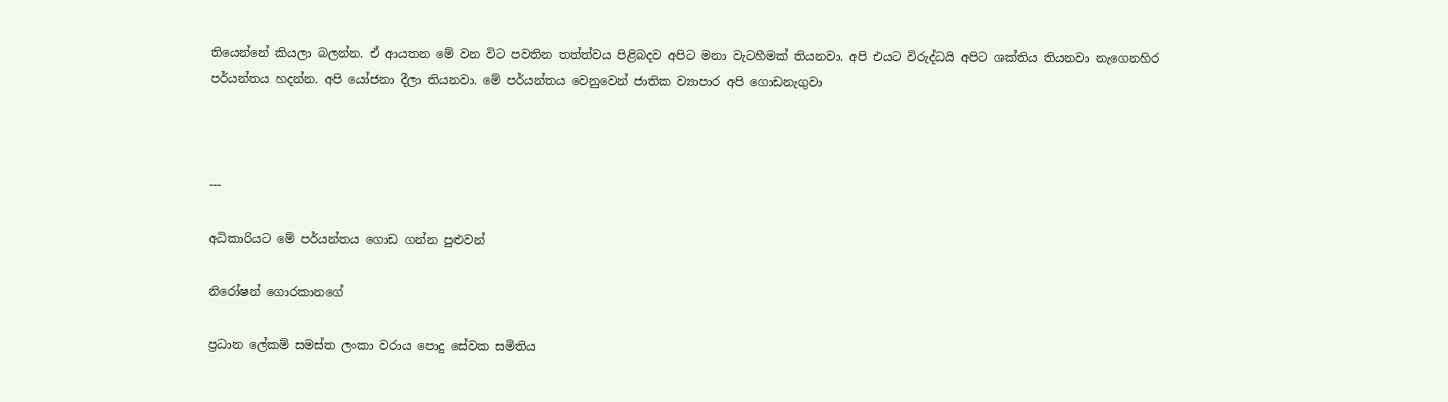තියෙන්නේ කියලා බලන්න. ඒ ආයතන මේ වන විට පවතින තත්ත්වය පිළිබදව අපිට මනා වැටහීමක් තියනවා. අපි එයට විරුද්ධයි අපිට ශක්තිය තියනවා නැගෙනහිර පර්යන්තය හදන්න. අපි යෝජනා දීලා තියනවා. මේ පර්යන්තය වෙනුවෙන් ජාතික ව්‍යාපාර අපි ගොඩනැගුවා



---

අධිකාරියට මේ පර්යන්තය ගොඩ ගන්න පුළුවන්

නිරෝෂන් ගොරකානගේ

ප්‍රධාන ලේකම් සමස්ත ලංකා වරාය පොදු සේවක සමිතිය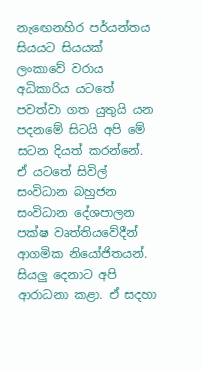නැඟෙනහිර පර්යන්තය සියයට සියයක් ලංකාවේ වරාය අධිකාරිය යටතේ පවත්වා ගත යුතුයි යන පදනමේ සිටයි අපි මේ සටන දියත් කරන්නේ. ඒ යටතේ සිවිල් සංවිධාන බහුජන සංවිධාන දේශපාලන පක්ෂ වෘත්තියවේදීන් ආගමික නියෝජිතයන්. සියලු දෙනාට අපි ආරාධනා කළා. ඒ සදහා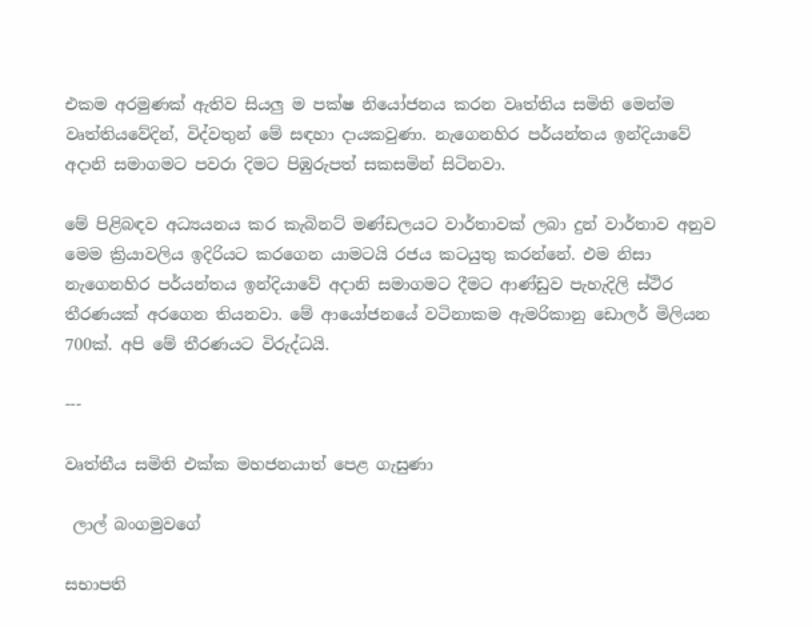එකම අරමුණක් ඇතිව සියලු ම පක්ෂ නියෝජනය කරන වෘත්තිය සමිති මෙන්ම වෘත්තියවේදින්, විද්වතුන් මේ සඳහා දායකවුණා. නැගෙනහිර පර්යන්තය ඉන්දියාවේ අදානි සමාගමට පවරා දිමට පිඹුරුපත් සකසමින් සිටිනවා.

මේ පිළිබඳව අධ්‍යයනය කර කැබිනට් මණ්ඩලයට වාර්තාවක් ලබා දුන් වාර්තාව අනුව මෙම ක්‍රියාවලිය ඉදිරියට කරගෙන යාමටයි රජය කටයුතු කරන්නේ. එම නිසා නැගෙනහිර පර්යන්තය ඉන්දියාවේ අදානි සමාගමට දීමට ආණ්ඩුව පැහැදිලි ස්ථිර තීරණයක් අරගෙන තියනවා. මේ ආයෝජනයේ වටිනාකම ඇමරිකානු ඩොලර් මිලියන 700ක්. අපි මේ තීරණයට විරුද්ධයි.

---

වෘත්තීය සමිති එක්ක මහජනයාත් පෙළ ගැසුණා

 ලාල් බංගමුවගේ

සභාපති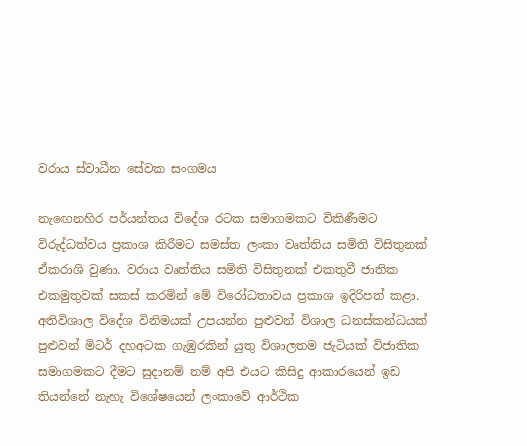වරාය ස්වාධීන සේවක සංගමය

නැඟෙනහිර පර්යන්තය විදේශ රටක සමාගමකට විකිණීමට විරුද්ධත්වය ප්‍රකාශ කිරීමට සමස්ත ලංකා වෘත්තිය සමිති විසිතුනක් ඒකරාශි වුණා. වරාය වෘත්තිය සමිති විසිතුනක් එකතුවී ජාතික එකමුතුවක් සකස් කරමින් මේ විරෝධතාවය ප්‍රකාශ ඉදිරිපත් කළා. අතිවිශාල විදේශ විනිමයක් උපයන්න පුළුවන් විශාල ධනස්කන්ධයක් පුළුවන් මිටර් දහඅටක ගැඹුරකින් යුතු විශාලතම ජැටියක් විජාතික සමාගමකට දීමට සුදානම් නම් අපි එයට කිසිදු ආකාරයෙන් ඉඩ තියන්නේ නැහැ විශේෂයෙන් ලංකාවේ ආර්ථික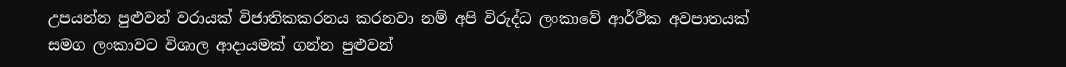උපයන්න පුළුවන් වරායක් විජාතිකකරනය කරනවා නම් අපි විරුද්ධ‍ ලංකාවේ ආර්ථික අවපාතයක් සමග ලංකාවට විශාල ආදායමක් ගන්න පුළුවන්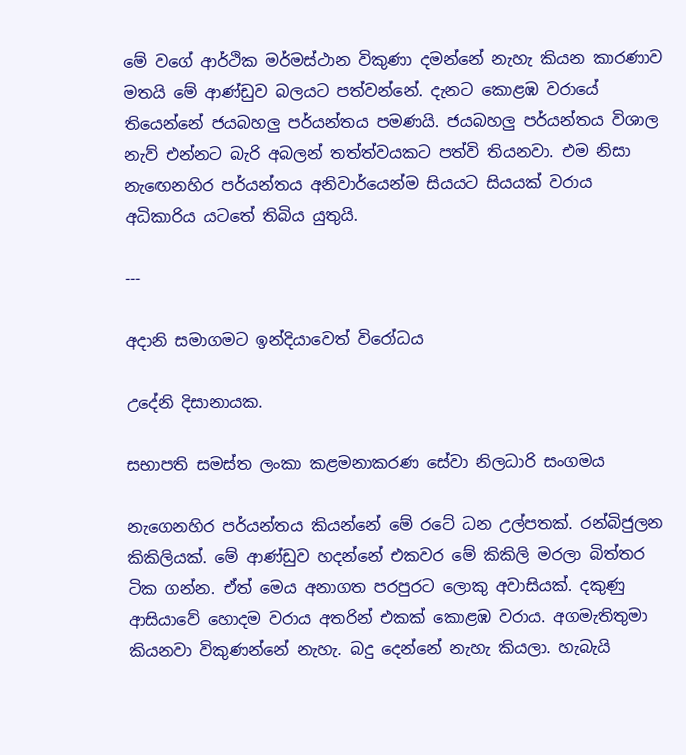මේ වගේ ආර්ථික මර්මස්ථාන විකුණා දමන්නේ නැහැ කියන කාරණාව මතයි මේ ආණ්ඩුව බලයට පත්වන්නේ. දැනට කොළඹ වරායේ තියෙන්නේ ජයබහලු පර්යන්තය පමණයි. ජයබහලු පර්යන්තය විශාල නැව් එන්නට බැරි අබලන් තත්ත්වයකට පත්වි තියනවා. එම නිසා නැඟෙනහිර පර්යන්තය අනිවාර්යෙන්ම සියයට සියයක් වරාය අධිකාරිය යටතේ තිබිය යුතුයි.

---

අදානි සමාගමට ඉන්දියාවෙත් විරෝධය

උදේනි දිසානායක.

සභාපති සමස්ත ලංකා කළමනාකරණ සේවා නිලධාරි සංගමය

නැගෙනහිර පර්යන්තය කියන්නේ මේ රටේ ධන උල්පතක්. රන්බිජුලන කිකිලියක්. මේ ආණ්ඩුව හදන්නේ එකවර මේ කිකිලි මරලා බිත්තර ටික ගන්න. ඒත් මෙය අනාගත පරපුරට ලොකු අවාසියක්. දකුණු ආසියාවේ හොදම වරාය අතරින් එකක් කොළඹ වරාය. අගමැතිතුමා කියනවා විකුණන්නේ නැහැ. බදු දෙන්නේ නැහැ කියලා. හැබැයි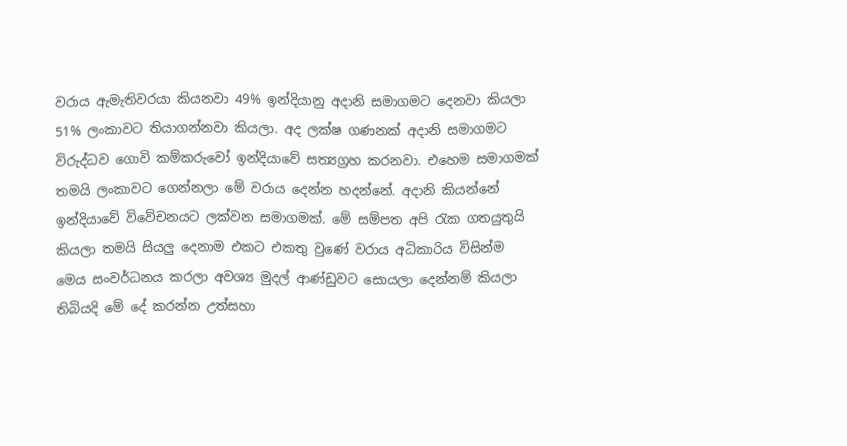වරාය ඇමැතිවරයා කියනවා 49% ඉන්දියානු අදානි සමාගමට දෙනවා කියලා 51% ලංකාවට තියාගන්නවා කියලා. අද ලක්ෂ ගණනක් අදානි සමාගමට විරුද්ධව ගොවි කම්කරුවෝ ඉන්දියාවේ සත්‍යග්‍රහ කරනවා. එහෙම සමාගමක් තමයි ලංකාවට ගෙන්නලා මේ වරාය දෙන්න හදන්නේ. අදානි කියන්නේ ඉන්දියාවේ විවේචනයට ලක්වන සමාගමක්. මේ සම්පත අපි රැක ගතයුතුයි කියලා තමයි සියලු දෙනාම එකට එකතු වුණේ වරාය අධිකාරිය විසින්ම මෙය සංවර්ධනය කරලා අවශ්‍ය මුදල් ආණ්ඩුවට සොයලා දෙන්නම් කියලා තිබියදි මේ දේ කරන්න උත්සහා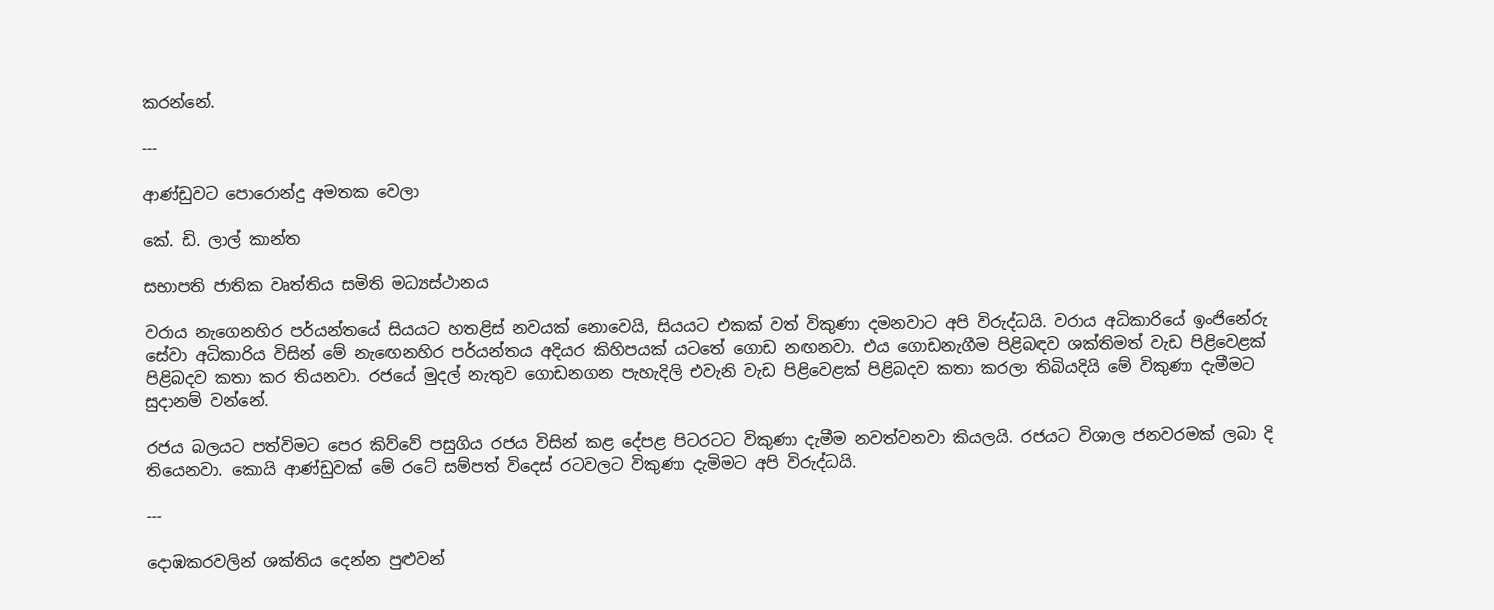කරන්නේ.

---

ආණ්ඩුවට පොරොන්දු අමතක වෙලා

කේ. ඩි. ලාල් කාන්ත

සභාපති ජාතික වෘත්තිය සමිති මධ්‍යස්ථානය

වරාය නැගෙනහිර පර්යන්තයේ සියයට හතළිස් නවයක් නොවෙයි, සියයට එකක් වත් විකුණා දමනවාට අපි විරුද්ධයි. වරාය අධිකාරියේ ඉංජිනේරු සේවා අධිකාරිය විසින් මේ නැඟෙනහිර පර්යන්තය අදියර කිහිපයක් යටතේ ගොඩ නඟනවා. එය ගොඩනැගීම පිළිබඳව ශක්තිමත් වැඩ පිළිවෙළක් පිළිබදව කතා කර තියනවා. රජයේ මුදල් නැතුව ගොඩනගන පැහැදිලි එවැනි වැඩ පිළිවෙළක් පිළිබදව කතා කරලා තිබියදියි මේ විකුණා දැමීමට සුදානම් වන්නේ.

රජය බලයට පත්විමට පෙර කිව්වේ පසුගිය රජය විසින් කළ දේපළ පිටරටට විකුණා දැමීම නවත්වනවා කියලයි. රජයට විශාල ජනවරමක් ලබා දි තියෙනවා. කොයි ආණ්ඩුවක් මේ රටේ සම්පත් විදෙස් රටවලට විකුණා දැමිමට අපි විරුද්ධයි.

---

දොඹකරවලින් ශක්තිය දෙන්න පුළුවන්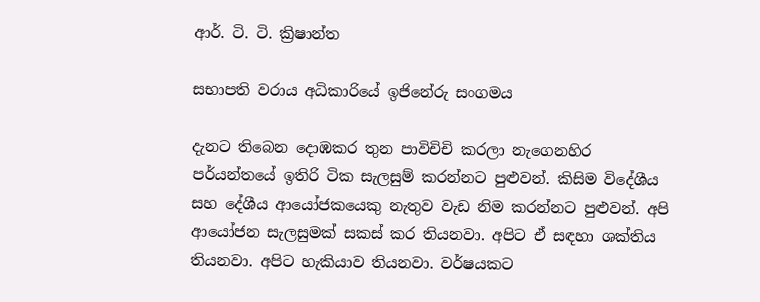ආර්. ටි. ටි. ක්‍රිෂාන්ත

සභාපති වරාය අධිකාරියේ ඉජිනේරු සංගමය

දැනට තිබෙන දොඹකර තුන පාවිචිචි කරලා නැගෙනහිර පර්යන්තයේ ඉතිරි ටික සැලසුම් කරන්නට පුළුවන්. කිසිම විදේශීය සහ දේශීය ආයෝජකයෙකු නැතුව වැඩ නිම කරන්නට පුළුවන්. අපි ආයෝජන සැලසුමක් සකස් කර තියනවා. අපිට ඒ සඳහා ශක්තිය තියනවා. අපිට හැකියාව තියනවා. වර්ෂයකට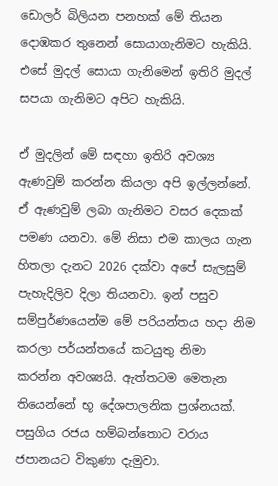ඩොලර් බිලියන පනහක් මේ තියන දොඹකර තුනෙන් සොයාගැනිමට හැකියි. එසේ මුදල් සොයා ගැනිමෙන් ඉතිරි මුදල් සපයා ගැනිමට අපිට හැකියි.

ඒ මුදලින් මේ සඳහා ඉතිරි අවශ්‍ය ඇණවුම් කරන්න කියලා අපි ඉල්ලන්නේ. ඒ ඇණවුම් ලබා ගැනිමට වසර දෙකක් පමණ යනවා. මේ නිසා එම කාලය ගැන හිතලා දැනට 2026 දක්වා අපේ සැලසුම් පැහැදිලිව දිලා තියනවා. ඉන් පසුව සම්පුර්ණයෙන්ම මේ පරියන්තය හදා නිම කරලා පර්යන්තයේ කටයුතු නිමා කරන්න අවශ්‍යයි. ඇත්තටම මෙතැන තියෙන්නේ භූ දේශපාලනික ප්‍රශ්නයක්. පසුගිය රජය හම්බන්තොට වරාය ජපානයට විකුණා දැමුවා.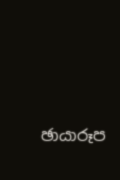ඡායාරූප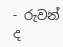- රුවන් ද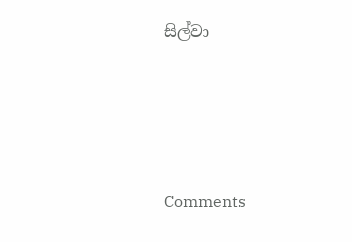සිල්වා





Comments